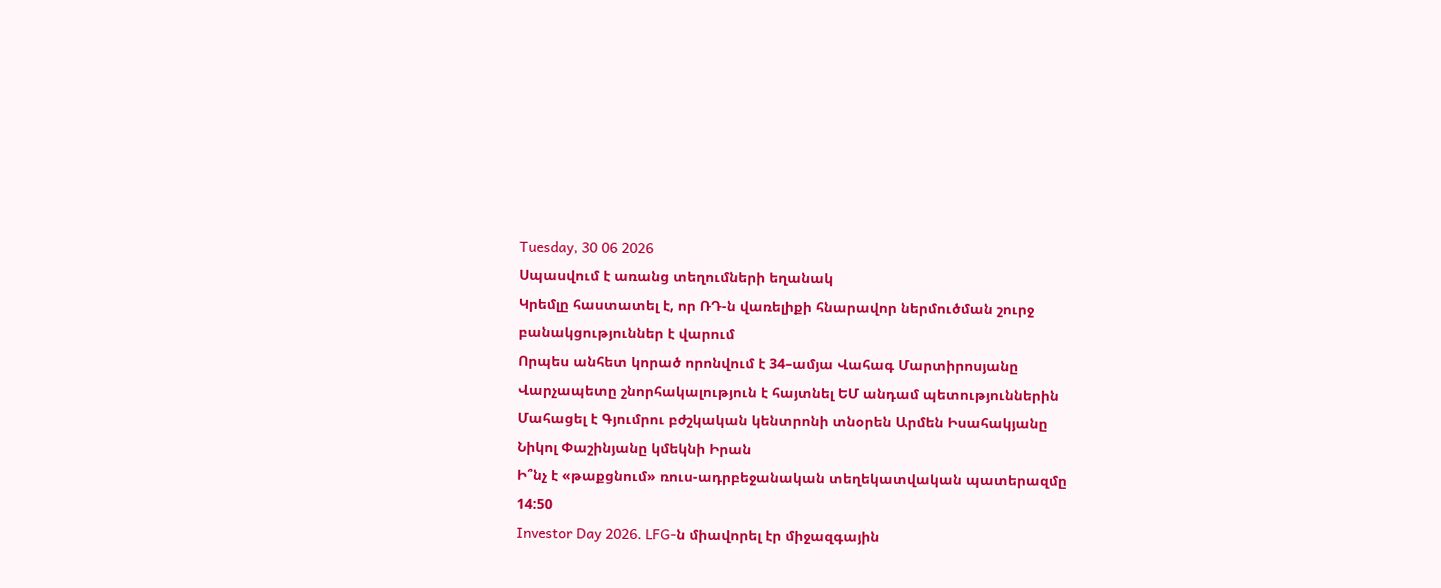Tuesday, 30 06 2026
Սպասվում է առանց տեղումների եղանակ
Կրեմլը հաստատել է, որ ՌԴ-ն վառելիքի հնարավոր ներմուծման շուրջ բանակցություններ է վարում
Որպես անհետ կորած որոնվում է 34–ամյա Վահագ Մարտիրոսյանը
Վարչապետը շնորհակալություն է հայտնել ԵՄ անդամ պետություններին
Մահացել է Գյումրու բժշկական կենտրոնի տնօրեն Արմեն Իսահակյանը
Նիկոլ Փաշինյանը կմեկնի Իրան
Ի՞նչ է «թաքցնում» ռուս-ադրբեջանական տեղեկատվական պատերազմը
14:50
Investor Day 2026. LFG-ն միավորել էր միջազգային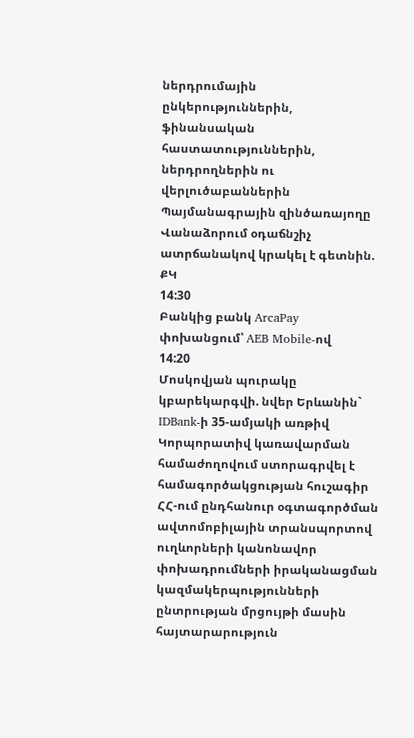ներդրումային ընկերություններին, ֆինանսական հաստատություններին, ներդրողներին ու վերլուծաբաններին
Պայմանագրային զինծառայողը Վանաձորում օդաճնշիչ ատրճանակով կրակել է գետնին. ՔԿ
14:30
Բանկից բանկ ArcaPay փոխանցում՝ AEB Mobile-ով
14:20
Մոսկովյան պուրակը կբարեկարգվի. նվեր Երևանին` IDBank-ի 35-ամյակի առթիվ
Կորպորատիվ կառավարման համաժողովում ստորագրվել է համագործակցության հուշագիր
ՀՀ-ում ընդհանուր օգտագործման ավտոմոբիլային տրանսպորտով ուղևորների կանոնավոր փոխադրումների իրականացման կազմակերպությունների ընտրության մրցույթի մասին հայտարարություն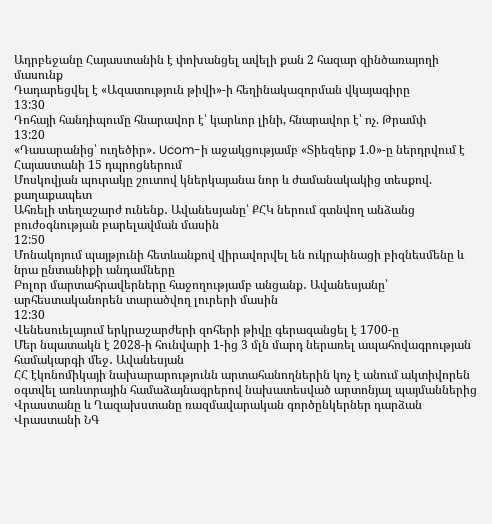Ադրբեջանը Հայաստանին է փոխանցել ավելի քան 2 հազար զինծառայողի մասունք
Դադարեցվել է «Ազատություն թիվի»-ի հեղինակազորման վկայագիրը
13:30
Դոհայի հանդիպումը հնարավոր է՝ կարևոր լինի, հնարավոր է՝ ոչ. Թրամփ
13:20
«Դասարանից՝ ուղեծիր»․ Ucom-ի աջակցությամբ «Տիեզերք 1.0»-ը ներդրվում է Հայաստանի 15 դպրոցներում
Մոսկովյան պուրակը շուտով կներկայանա նոր և ժամանակակից տեսքով. քաղաքապետ
Ահռելի տեղաշարժ ունենք․ Ավանեսյանը՝ ՔՀԿ ներում գտնվող անձանց բուժօգնության բարելավման մասին
12:50
Մոնակոյում պայթյունի հետևանքով վիրավորվել են ուկրաինացի բիզնեսմենը և նրա ընտանիքի անդամները
Բոլոր մարտահրավերները հաջողությամբ անցանք․ Ավանեսյանը՝ արհեստականորեն տարածվող լուրերի մասին
12:30
Վենեսուելայում երկրաշարժերի զոհերի թիվը գերազանցել է 1700-ը
Մեր նպատակն է 2028-ի հունվարի 1-ից 3 մլն մարդ ներառել ապահովագրության համակարգի մեջ․ Ավանեսյան
ՀՀ էկոնոմիկայի նախարարությունն արտահանողներին կոչ է անում ակտիվորեն օգտվել առևտրային համաձայնագրերով նախատեսված արտոնյալ պայմաններից
Վրաստանը և Ղազախստանը ռազմավարական գործընկերներ դարձան
Վրաստանի ՆԳ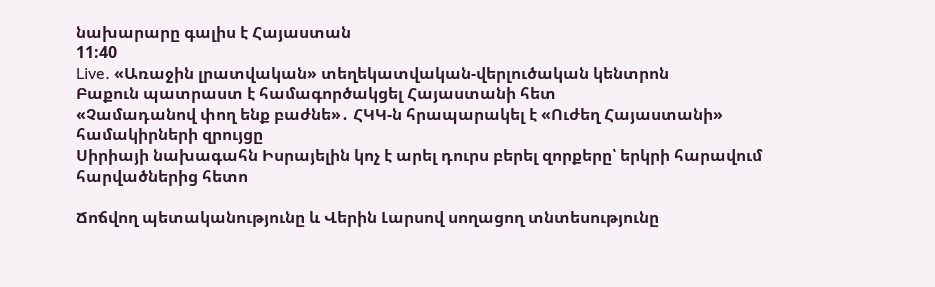նախարարը գալիս է Հայաստան
11:40
Live. «Առաջին լրատվական» տեղեկատվական-վերլուծական կենտրոն
Բաքուն պատրաստ է համագործակցել Հայաստանի հետ
«Չամադանով փող ենք բաժնե»․ ՀԿԿ-ն հրապարակել է «Ուժեղ Հայաստանի» համակիրների զրույցը
Սիրիայի նախագահն Իսրայելին կոչ է արել դուրս բերել զորքերը՝ երկրի հարավում հարվածներից հետո

Ճոճվող պետականությունը և Վերին Լարսով սողացող տնտեսությունը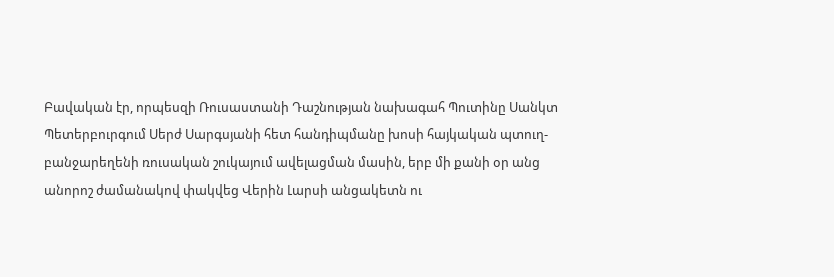Բավական էր, որպեսզի Ռուսաստանի Դաշնության նախագահ Պուտինը Սանկտ Պետերբուրգում Սերժ Սարգսյանի հետ հանդիպմանը խոսի հայկական պտուղ-բանջարեղենի ռուսական շուկայում ավելացման մասին, երբ մի քանի օր անց անորոշ ժամանակով փակվեց Վերին Լարսի անցակետն ու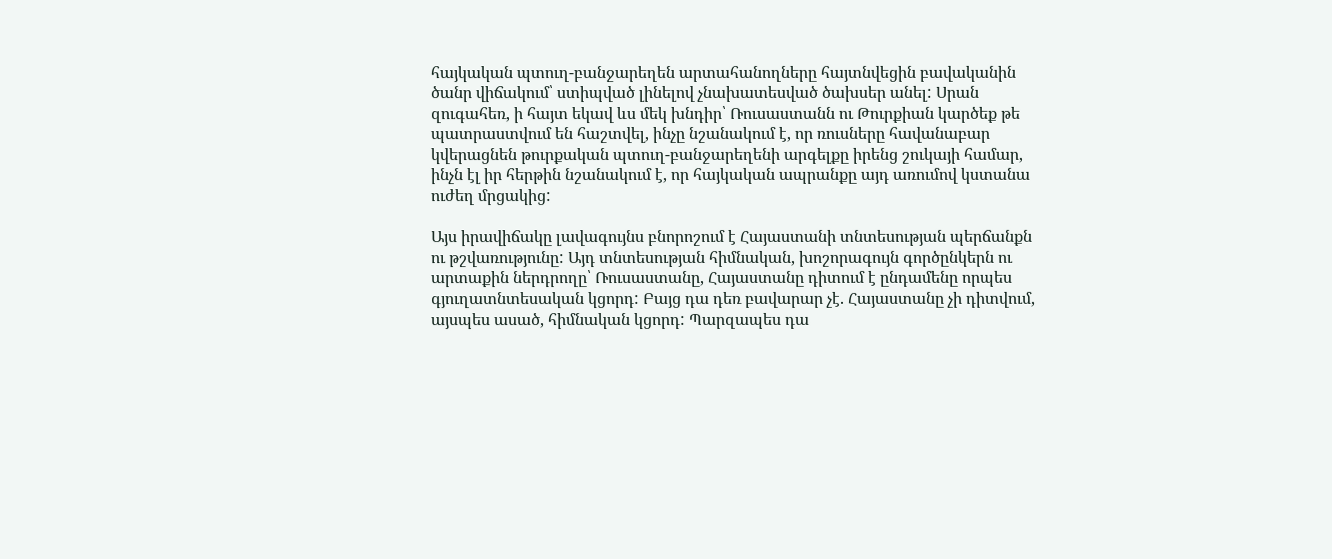հայկական պտուղ-բանջարեղեն արտահանողները հայտնվեցին բավականին ծանր վիճակում՝ ստիպված լինելով չնախատեսված ծախսեր անել: Սրան զուգահեռ, ի հայտ եկավ ևս մեկ խնդիր՝ Ռուսաստանն ու Թուրքիան կարծեք թե պատրաստվում են հաշտվել, ինչը նշանակում է, որ ռուսները հավանաբար կվերացնեն թուրքական պտուղ-բանջարեղենի արգելքը իրենց շուկայի համար, ինչն էլ իր հերթին նշանակում է, որ հայկական ապրանքը այդ առումով կստանա ուժեղ մրցակից:

Այս իրավիճակը լավագույնս բնորոշում է Հայաստանի տնտեսության պերճանքն ու թշվառությունը: Այդ տնտեսության հիմնական, խոշորագույն գործընկերն ու արտաքին ներդրողը՝ Ռուսաստանը, Հայաստանը դիտում է ընդամենը որպես գյուղատնտեսական կցորդ: Բայց դա դեռ բավարար չէ. Հայաստանը չի դիտվում, այսպես ասած, հիմնական կցորդ: Պարզապես դա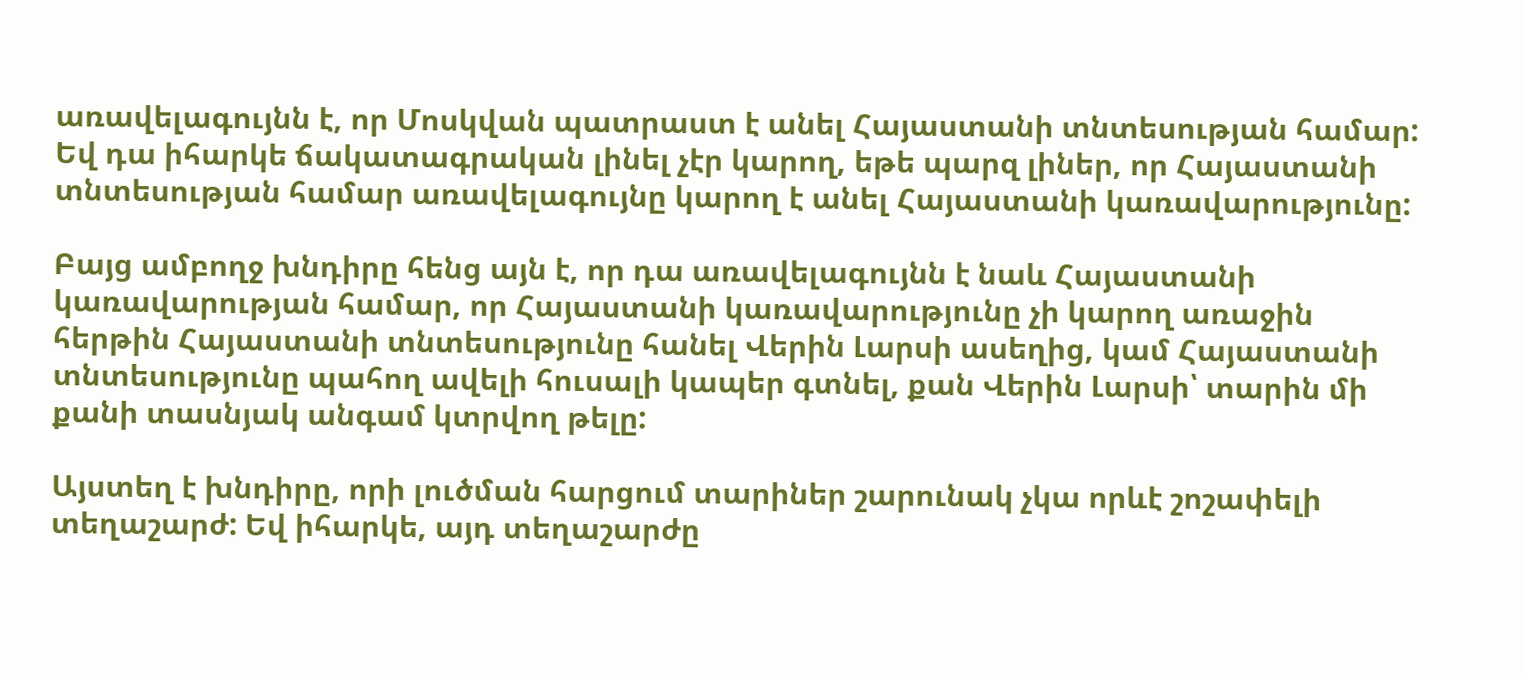առավելագույնն է, որ Մոսկվան պատրաստ է անել Հայաստանի տնտեսության համար: Եվ դա իհարկե ճակատագրական լինել չէր կարող, եթե պարզ լիներ, որ Հայաստանի տնտեսության համար առավելագույնը կարող է անել Հայաստանի կառավարությունը:

Բայց ամբողջ խնդիրը հենց այն է, որ դա առավելագույնն է նաև Հայաստանի կառավարության համար, որ Հայաստանի կառավարությունը չի կարող առաջին հերթին Հայաստանի տնտեսությունը հանել Վերին Լարսի ասեղից, կամ Հայաստանի տնտեսությունը պահող ավելի հուսալի կապեր գտնել, քան Վերին Լարսի՝ տարին մի քանի տասնյակ անգամ կտրվող թելը:

Այստեղ է խնդիրը, որի լուծման հարցում տարիներ շարունակ չկա որևէ շոշափելի տեղաշարժ: Եվ իհարկե, այդ տեղաշարժը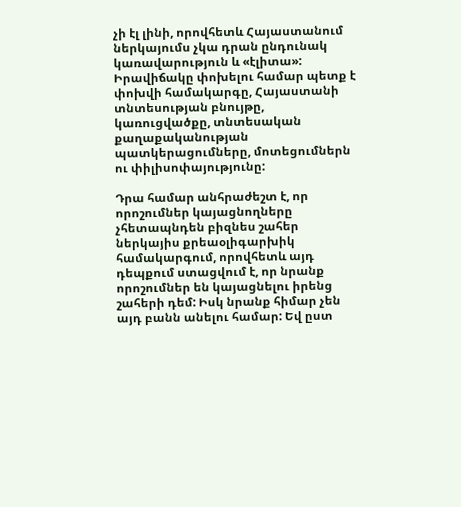չի էլ լինի, որովհետև Հայաստանում ներկայումս չկա դրան ընդունակ կառավարություն և «էլիտա»: Իրավիճակը փոխելու համար պետք է փոխվի համակարգը, Հայաստանի տնտեսության բնույթը, կառուցվածքը, տնտեսական քաղաքականության պատկերացումները, մոտեցումներն ու փիլիսոփայությունը:

Դրա համար անհրաժեշտ է, որ որոշումներ կայացնողները չհետապնդեն բիզնես շահեր ներկայիս քրեաօլիգարխիկ համակարգում, որովհետև այդ դեպքում ստացվում է, որ նրանք որոշումներ են կայացնելու իրենց շահերի դեմ: Իսկ նրանք հիմար չեն այդ բանն անելու համար: Եվ ըստ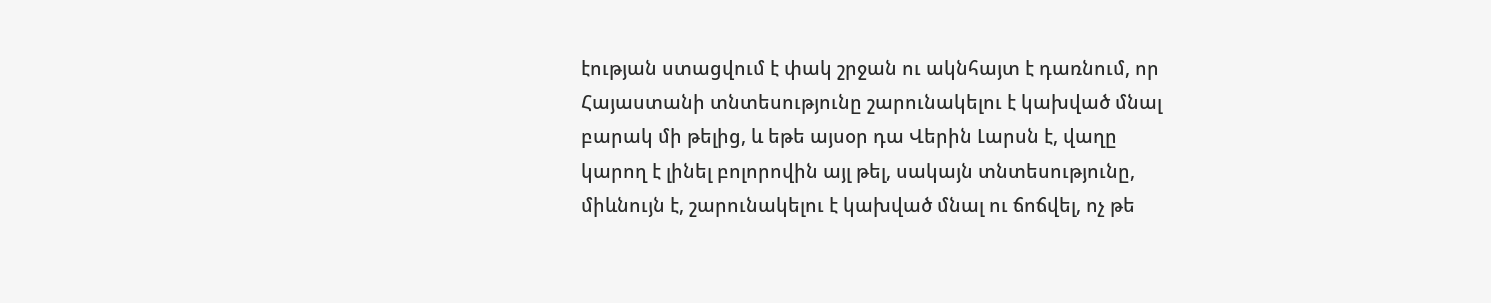էության ստացվում է փակ շրջան ու ակնհայտ է դառնում, որ Հայաստանի տնտեսությունը շարունակելու է կախված մնալ բարակ մի թելից, և եթե այսօր դա Վերին Լարսն է, վաղը կարող է լինել բոլորովին այլ թել, սակայն տնտեսությունը, միևնույն է, շարունակելու է կախված մնալ ու ճոճվել, ոչ թե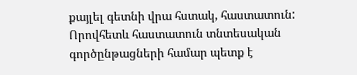քայլել գետնի վրա հստակ, հաստատուն: Որովհետև հաստատուն տնտեսական գործընթացների համար պետք է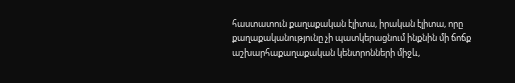հաստատուն քաղաքական էլիտա, իրական էլիտա, որը քաղաքականությունը չի պատկերացնում ինքնին մի ճոճք աշխարհաքաղաքական կենտրոնների միջև,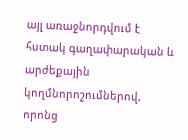այլ առաջնորդվում է հստակ գաղափարական և արժեքային կողմնորոշումներով, որոնց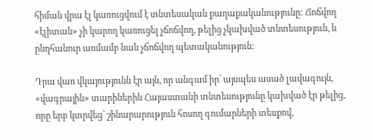հիման վրա էլ կառուցվում է տնտեսական քաղաքականությունը: Ճոճվող «էլիտան» չի կարող կառուցել չճոճվող, թելից չկախված տնտեսություն, և ընդհանուր առմամբ նաև չճոճվող պետականություն:

Դրա վառ վկայությունն էր այն, որ անգամ իր՝ այսպես ասած լավագույն, «վագրային» տարիներին Հայաստանի տնտեսությունը կախված էր թելից, որը երբ կտրվեց՝ շինարարություն հոսող գումարների տեսքով,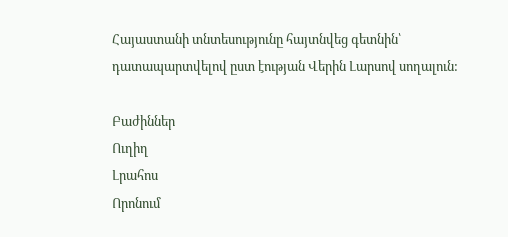Հայաստանի տնտեսությունը հայտնվեց գետնին՝ դատապարտվելով ըստ էության Վերին Լարսով սողալուն:

Բաժիններ
Ուղիղ
Լրահոս
Որոնում